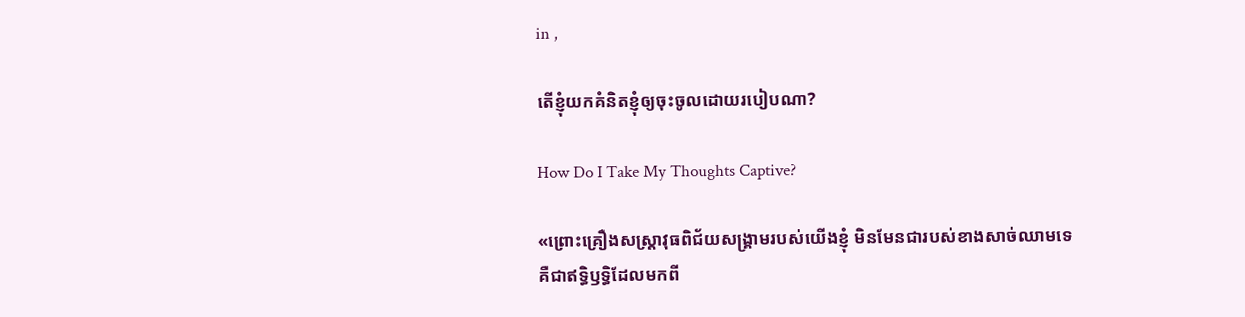in ,

តើខ្ញុំយកគំនិតខ្ញុំឲ្យចុះចូលដោយរបៀបណា?

How Do I Take My Thoughts Captive?

«ព្រោះគ្រឿងសស្ត្រាវុធពិជ័យសង្គ្រាមរបស់យើងខ្ញុំ មិនមែនជារបស់ខាងសាច់ឈាមទេ គឺជាឥទ្ធិឫទ្ធិដែលមកពី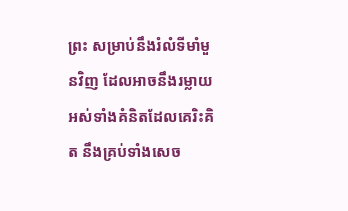ព្រះ សម្រាប់នឹងរំលំទីមាំមួនវិញ ដែលអាចនឹងរម្លាយអស់ទាំងគំនិតដែលគេរិះគិត នឹងគ្រប់ទាំងសេច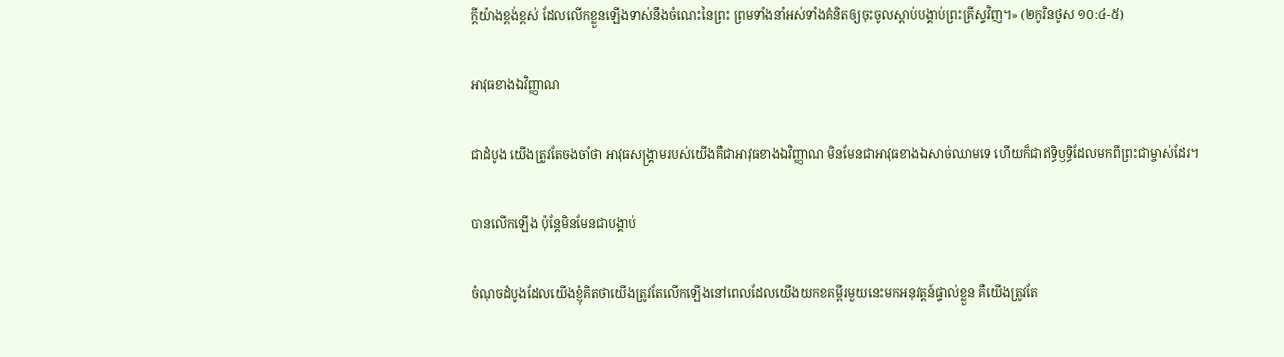ក្ដីយ៉ាងខ្ពង់ខ្ពស់ ដែលលើកខ្លួនឡើងទាស់នឹងចំណេះនៃព្រះ ព្រមទាំងនាំអស់ទាំងគំនិតឲ្យចុះចូលស្ដាប់បង្គាប់ព្រះគ្រីស្ទវិញ។» (២កូរិនថូស ១០:៤-៥)

អាវុធខាងឯវិញ្ញាណ

ជាដំបូង យើងត្រូវតែចងចាំថា អាវុធសង្គ្រាមរបស់យើងគឺជាអាវុធខាងឯវិញ្ញាណ មិនមែនជាអាវុធខាងឯសាច់ឈាមទេ ហើយក៏ជាឥទ្ធិឫទ្ធិដែលមកពីព្រះជាម្ចាស់ដែរ។

បានលើកឡើង ប៉ុន្តែមិនមែនជាបង្គាប់

ចំណុចដំបូងដែលយើងខ្ញុំគិតថាយើងត្រូវតែលើកឡើងនៅពេលដែលយើងយកខគម្ពីរមួយនេះមកអនុវត្តន៍ផ្ទាល់ខ្លួន គឺយើងត្រូវតែ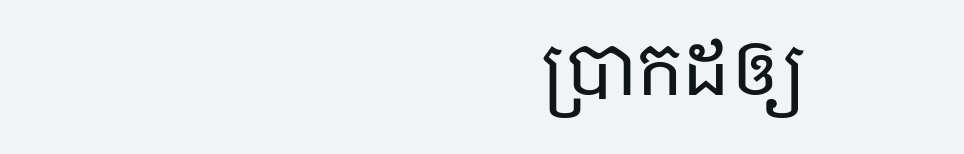ប្រាកដឲ្យ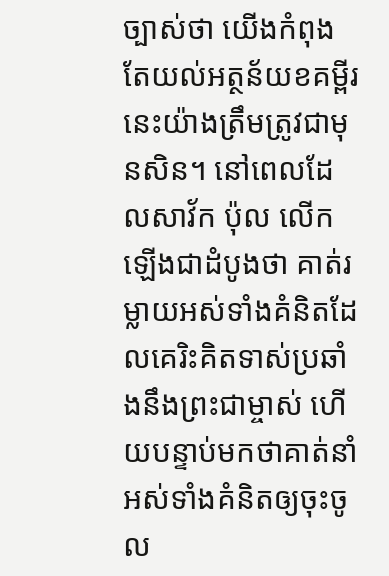ច្បាស់ថា យើងកំពុងតែយល់អត្ថន័យខគម្ពីរនេះយ៉ាងត្រឹមត្រូវជាមុនសិន។ នៅពេលដែលសាវ័ក ប៉ុល លើកឡើងជាដំបូងថា គាត់រម្លាយអស់ទាំងគំនិតដែលគេរិះគិតទាស់ប្រឆាំងនឹងព្រះជាម្ចាស់ ហើយបន្ទាប់មកថាគាត់នាំអស់ទាំងគំនិតឲ្យចុះចូល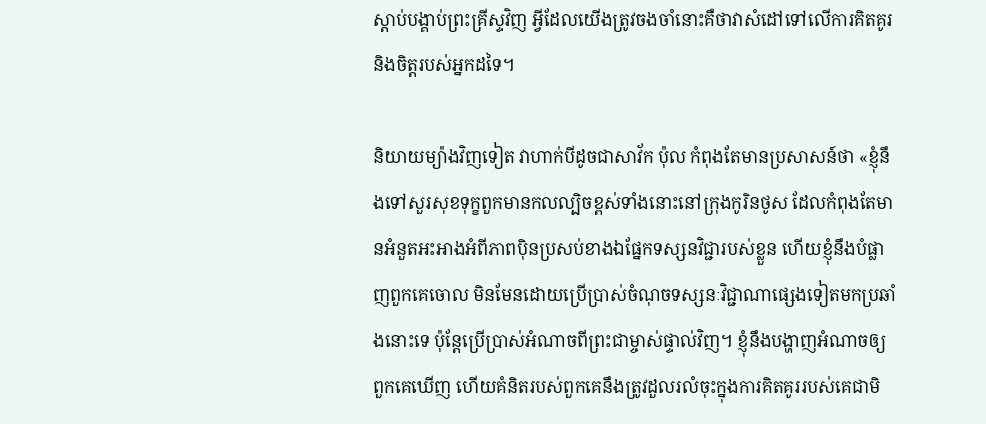ស្ដាប់បង្គាប់ព្រះគ្រីស្ទវិញ អ្វីដែលយើងត្រូវចងចាំនោះគឺថាវាសំដៅទៅលើការគិតគូរ និងចិត្តរបស់អ្នកដទៃ។

និយាយម្យ៉ាងវិញទៀត វាហាក់បីដូចជាសាវ័ក ប៉ុល កំពុងតែមានប្រសាសន៍ថា «ខ្ញុំនឹងទៅសួរសុខទុក្ខពួកមានកលល្បិចខ្ពស់ទាំងនោះនៅក្រុងកូរិនថូស ដែលកំពុងតែមានអំនួតអះអាងអំពីភាពប៉ិនប្រសប់ខាងឯផ្នែកទស្សនវិជ្ជារបស់ខ្លួន ហើយខ្ញុំនឹងបំផ្លាញពួកគេចោល មិនមែនដោយប្រើប្រាស់ចំណុចទស្សនៈវិជ្ជាណាផ្សេងទៀតមកប្រឆាំងនោះទេ ប៉ុន្តែប្រើប្រាស់អំណាចពីព្រះជាម្ចាស់ផ្ទាល់វិញ។ ខ្ញុំនឹងបង្ហាញអំណាចឲ្យពួកគេឃើញ ហើយគំនិតរបស់ពួកគេនឹងត្រូវដួលរលំចុះក្នុងការគិតគូររបស់គេជាមិ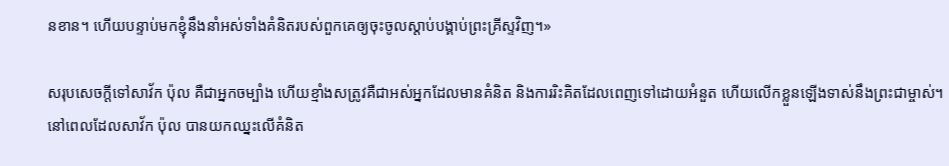នខាន។ ហើយបន្ទាប់មកខ្ញុំនឹងនាំអស់ទាំងគំនិតរបស់ពួកគេឲ្យចុះចូលស្ដាប់បង្គាប់ព្រះគ្រីស្ទវិញ។»

សរុបសេចក្ដីទៅសាវ័ក ប៉ុល គឺជាអ្នកចម្បាំង ហើយខ្មាំងសត្រូវគឺជាអស់អ្នកដែលមានគំនិត និងការរិះគិតដែលពេញទៅដោយអំនួត ហើយលើកខ្លួនឡើងទាស់នឹងព្រះជាម្ចាស់។ នៅពេលដែលសាវ័ក ប៉ុល បានយកឈ្នះលើគំនិត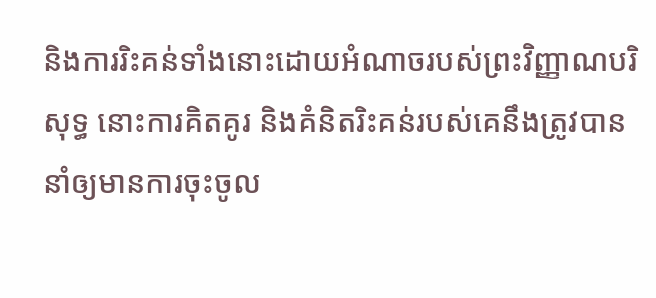និងការរិះគន់ទាំងនោះដោយអំណាចរបស់ព្រះវិញ្ញាណបរិសុទ្ធ នោះការគិតគូរ និងគំនិតរិះគន់របស់គេនឹងត្រូវបាននាំឲ្យមានការចុះចូល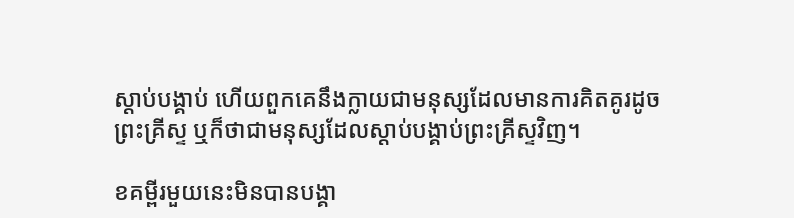ស្ដាប់បង្គាប់ ហើយពួកគេនឹងក្លាយជាមនុស្សដែលមានការគិតគូរដូចព្រះគ្រីស្ទ ឬក៏ថាជាមនុស្សដែលស្ដាប់បង្គាប់ព្រះគ្រីស្ទវិញ។

ខគម្ពីរមួយនេះមិនបានបង្គា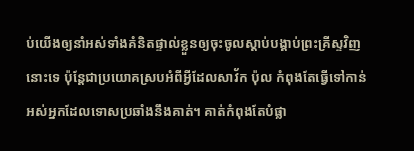ប់យើងឲ្យនាំអស់ទាំងគំនិតផ្ទាល់ខ្លួនឲ្យចុះចូលស្ដាប់បង្គាប់ព្រះគ្រីស្ទវិញនោះទេ ប៉ុន្តែជាប្រយោគស្របអំពីអ្វីដែលសាវ័ក ប៉ុល កំពុងតែធ្វើទៅកាន់អស់អ្នកដែលទោសប្រឆាំងនឹងគាត់។ គាត់កំពុងតែបំផ្លា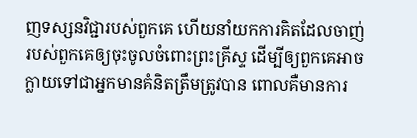ញទស្សនវិជ្ជារបស់ពួកគេ ហើយនាំយកការគិតដែលចាញ់របស់ពួកគេឲ្យចុះចូលចំពោះព្រះគ្រីស្ទ ដើម្បីឲ្យពួកគេអាចក្លាយទៅជាអ្នកមានគំនិតត្រឹមត្រូវបាន ពោលគឺមានការ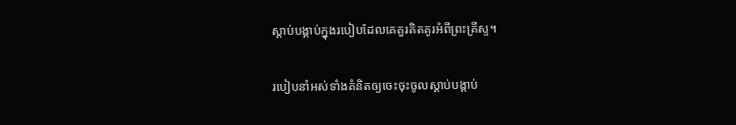ស្ដាប់បង្គាប់ក្នុងរបៀបដែលគេគួរគិតគូរអំពីព្រះគ្រីស្ទ។

របៀបនាំអស់ទាំងគំនិតឲ្យចេះចុះចូលស្ដាប់បង្គាប់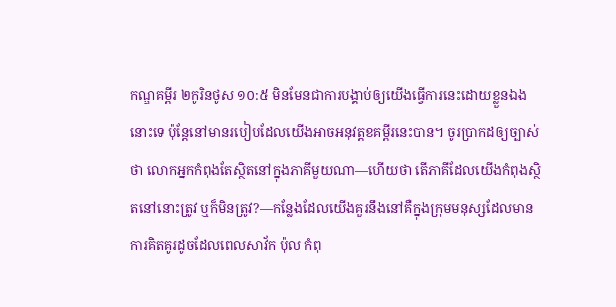កណ្ឌគម្ពីរ ២កូរិនថូស ១០:៥ មិនមែនជាការបង្គាប់ឲ្យយើងធ្វើការនេះដោយខ្លួនឯងនោះទេ ប៉ុន្តែនៅមានរបៀបដែលយើងអាចអនុវត្តខគម្ពីរនេះបាន។ ចូរប្រាកដឲ្យច្បាស់ថា លោកអ្នកកំពុងតែស្ថិតនៅក្នុងភាគីមួយណា—ហើយថា តើភាគីដែលយើងកំពុងស្ថិតនៅនោះត្រូវ ឬក៏មិនត្រូវ?—កន្លែងដែលយើងគួរនឹងនៅគឺក្នុងក្រុមមនុស្សដែលមានការគិតគូរដូចដែលពេលសាវ័ក ប៉ុល កំពុ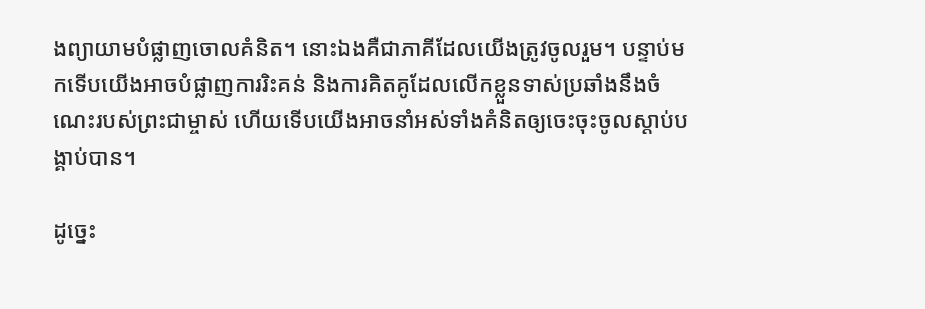ងព្យាយាមបំផ្លាញចោលគំនិត។ នោះឯងគឺជាភាគីដែលយើងត្រូវចូលរួម។ បន្ទាប់មកទើបយើងអាចបំផ្លាញការរិះគន់ និងការគិតគូដែលលើកខ្លួនទាស់ប្រឆាំងនឹងចំណេះរបស់ព្រះជាម្ចាស់ ហើយទើបយើងអាចនាំអស់ទាំងគំនិតឲ្យចេះចុះចូលស្ដាប់បង្គាប់បាន។

ដូច្នេះ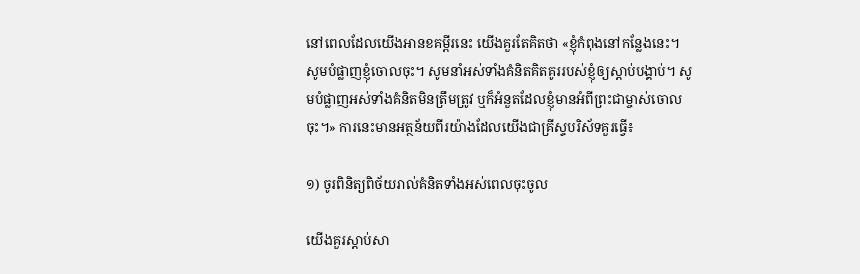នៅពេលដែលយើងអានខគម្ពីរនេះ យើងគួរតែគិតថា «ខ្ញុំកំពុងនៅកន្លែងនេះ។ សូមបំផ្លាញខ្ញុំចោលចុះ។ សូមនាំអស់ទាំងគំនិតគិតគូររបស់ខ្ញុំឲ្យស្ដាប់បង្គាប់។ សូមបំផ្លាញអស់ទាំងគំនិតមិនត្រឹមត្រូវ ឬក៏អំនួតដែលខ្ញុំមានអំពីព្រះជាម្ចាស់ចោលចុះ។» ការនេះមានអត្ថន័យពីរយ៉ាងដែលយើងជាគ្រីស្ទបរិស័ទគួរធ្វើ៖

១) ចូរពិនិត្យពិច័យរាល់គំនិតទាំងអស់ពេលចុះចូល

យើងគួរស្ដាប់សា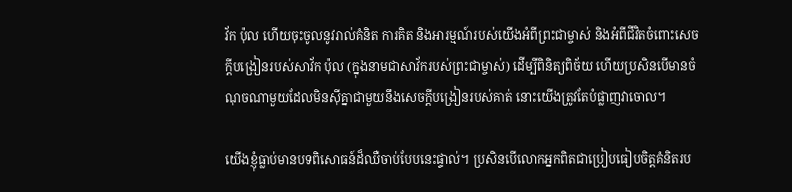វ័ក ប៉ុល ហើយចុះចូលនូវរាល់គំនិត ការគិត និងអារម្មណ៍របស់យើងអំពីព្រះជាម្ចាស់ និងអំពីជីវិតចំពោះសេចក្ដីបង្រៀនរបស់សាវ័ក ប៉ុល (ក្នុងនាមជាសាវ័ករបស់ព្រះជាម្ចាស់) ដើម្បីពិនិត្យពិច័យ ហើយប្រសិនបើមានចំណុចណាមួយដែលមិនស៊ីគ្នាជាមួយនឹងសេចក្ដីបង្រៀនរបស់គាត់ នោះយើងត្រូវតែបំផ្លាញវាចោល។

យើងខ្ញុំធ្លាប់មានបទពិសោធន៍ដ៏ឈឺចាប់បែបនេះផ្ទាល់។ ប្រសិនបើលោកអ្នកពិតជាប្រៀបធៀបចិត្តគំនិតរប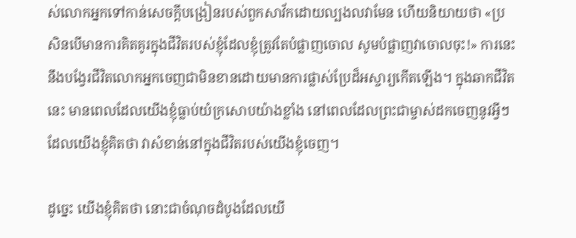ស់លោកអ្នកទៅកាន់សេចក្ដីបង្រៀនរបស់ពួកសាវ័កដោយល្បងលវាមែន ហើយនិយាយថា «ប្រសិនបើមានការគិតគូរក្នុងជីវិតរបស់ខ្ញុំដែលខ្ញុំត្រូវតែបំផ្លាញចោល សូមបំផ្លាញវាចោលចុះ!» ការនេះនឹងបង្វែរជីវិតលោកអ្នកចេញជាមិនខានដោយមានការផ្លាស់ប្រែដ៏អស្ចារ្យកើតឡើង។ ក្នុងឆាកជីវិតនេះ មានពេលដែលយើងខ្ញុំធ្លាប់យំក្រសោបយ៉ាងខ្លាំង នៅពេលដែលព្រះជាម្ចាស់ដកចេញនូវអ្វីៗដែលយើងខ្ញុំគិតថា វាសំខាន់នៅក្នុងជីវិតរបស់យើងខ្ញុំចេញ។

ដូច្នេះ យើងខ្ញុំគិតថា នោះជាចំណុចដំបូងដែលយើ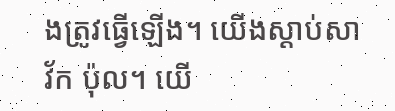ងត្រូវធ្វើឡើង។ យើងស្ដាប់សាវ័ក ប៉ុល។ យើ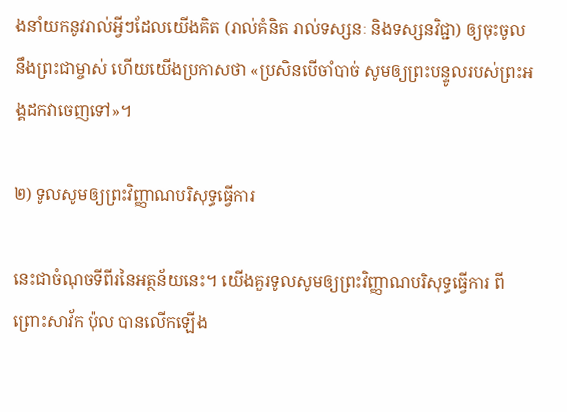ងនាំយកនូវរាល់អ្វីៗដែលយើងគិត (រាល់គំនិត រាល់ទស្សនៈ និងទស្សនវិជ្ជា) ឲ្យចុះចូលនឹងព្រះជាម្ចាស់ ហើយយើងប្រកាសថា «ប្រសិនបើចាំបាច់ សូមឲ្យព្រះបន្ទូលរបស់ព្រះអង្គដកវាចេញទៅ»។

២) ទូលសូមឲ្យព្រះវិញ្ញាណបរិសុទ្ធធ្វើការ

នេះជាចំណុចទីពីរនៃអត្ថន័យនេះ។ យើងគួរទូលសូមឲ្យព្រះវិញ្ញាណបរិសុទ្ធធ្វើការ ពីព្រោះសាវ័ក ប៉ុល បានលើកឡើង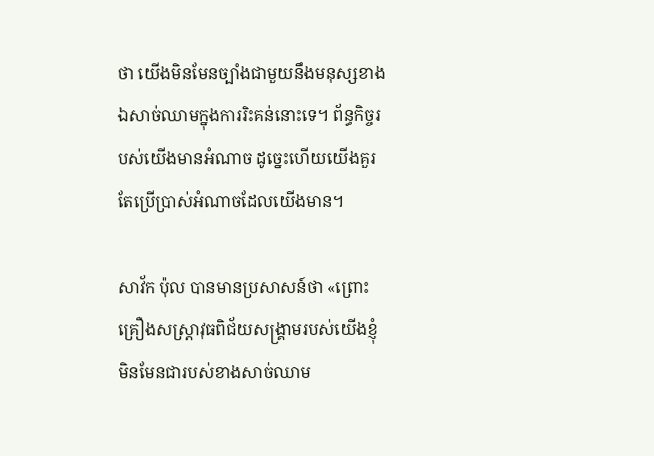ថា យើងមិនមែនច្បាំងជាមួយនឹងមនុស្សខាងឯសាច់ឈាមក្នុងការរិះគន់នោះទេ។ ព័ន្ធកិច្ចរបស់យើងមានអំណាច ដូច្នេះហើយយើងគួរតែប្រើប្រាស់អំណាចដែលយើងមាន។

សាវ័ក ប៉ុល បានមានប្រសាសន៍ថា «ព្រោះគ្រឿងសស្ត្រាវុធពិជ័យសង្គ្រាមរបស់យើងខ្ញុំ មិនមែនជារបស់ខាងសាច់ឈាម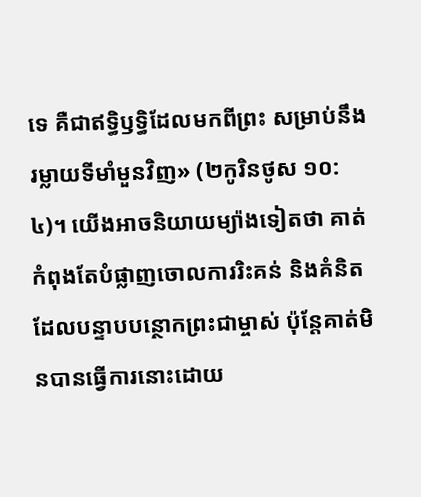ទេ គឺជាឥទ្ធិឫទ្ធិដែលមកពីព្រះ សម្រាប់នឹងរម្លាយទីមាំមួនវិញ» (២កូរិនថូស ១០:៤)។ យើងអាចនិយាយម្យ៉ាងទៀតថា គាត់កំពុងតែបំផ្លាញចោលការរិះគន់ និងគំនិតដែលបន្ទាបបន្ថោកព្រះជាម្ចាស់ ប៉ុន្តែគាត់មិនបានធ្វើការនោះដោយ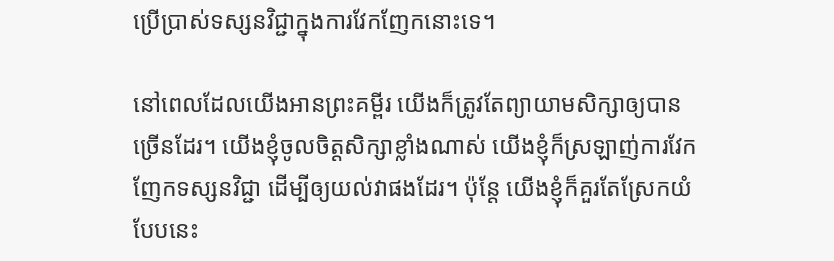ប្រើប្រាស់ទស្សនវិជ្ជាក្នុងការវែកញែកនោះទេ។

នៅពេលដែលយើងអានព្រះគម្ពីរ យើងក៏ត្រូវតែព្យាយាមសិក្សាឲ្យបានច្រើនដែរ។ យើងខ្ញុំចូលចិត្តសិក្សាខ្លាំងណាស់ យើងខ្ញុំក៏ស្រឡាញ់ការវែកញែកទស្សនវិជ្ជា ដើម្បីឲ្យយល់វាផងដែរ។ ប៉ុន្តែ យើងខ្ញុំក៏គួរតែស្រែកយំបែបនេះ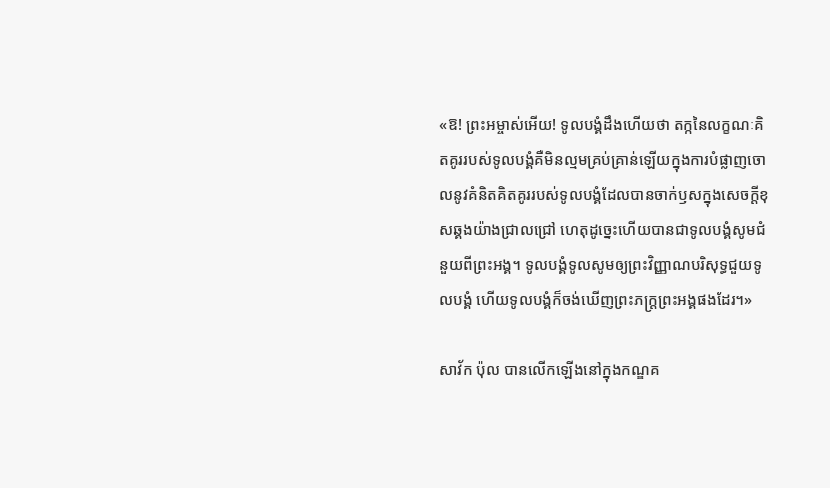«ឱ! ព្រះអម្ចាស់អើយ! ទូលបង្គំដឹងហើយថា តក្កនៃលក្ខណៈគិតគូររបស់ទូលបង្គំគឺមិនល្មមគ្រប់គ្រាន់ឡើយក្នុងការបំផ្លាញចោលនូវគំនិតគិតគូររបស់ទូលបង្គំដែលបានចាក់ឫសក្នុងសេចក្ដីខុសឆ្គងយ៉ាងជ្រាលជ្រៅ ហេតុដូច្នេះហើយបានជាទូលបង្គំសូមជំនួយពីព្រះអង្គ។ ទូលបង្គំទូលសូមឲ្យព្រះវិញ្ញាណបរិសុទ្ធជួយទូលបង្គំ ហើយទូលបង្គំក៏ចង់ឃើញព្រះភក្ត្រព្រះអង្គផងដែរ។»

សាវ័ក ប៉ុល បានលើកឡើងនៅក្នុងកណ្ឌគ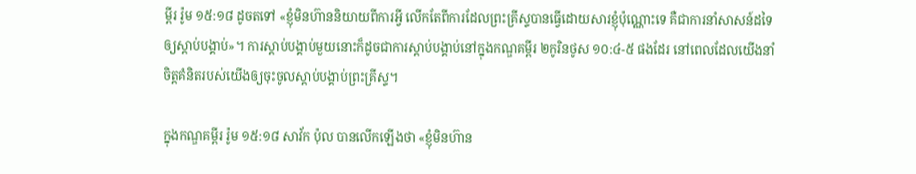ម្ពីរ រ៉ូម ១៥:១៨ ដូចតទៅ «ខ្ញុំមិនហ៊ាននិយាយពីការអ្វី លើកតែពីការដែលព្រះគ្រីស្ទបានធ្វើដោយសារខ្ញុំប៉ុណ្ណោះទេ គឺជាការនាំសាសន៍ដទៃឲ្យស្ដាប់បង្គាប់»។ ការស្ដាប់បង្គាប់មួយនោះក៏ដូចជាការស្ដាប់បង្គាប់នៅក្នុងកណ្ឌគម្ពីរ ២កូរិនថូស ១០:៤-៥ ផងដែរ នៅពេលដែលយើងនាំចិត្តគំនិតរបស់យើងឲ្យចុះចូលស្ដាប់បង្គាប់ព្រះគ្រីស្ទ។

ក្នុងកណ្ឌគម្ពីរ រ៉ូម ១៥:១៨ សាវ័ក ប៉ុល បានលើកឡើងថា «ខ្ញុំមិនហ៊ាន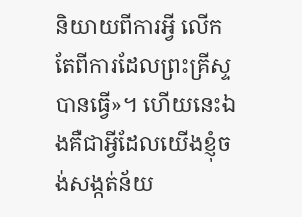និយាយពីការអ្វី លើកតែពីការដែលព្រះគ្រីស្ទបានធ្វើ»។ ហើយនេះឯងគឺជាអ្វីដែលយើងខ្ញុំចង់សង្កត់ន័យ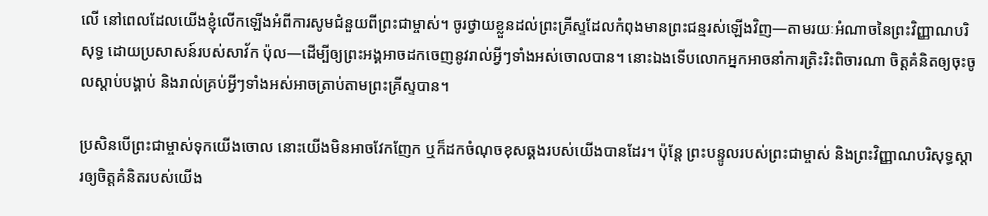លើ នៅពេលដែលយើងខ្ញុំលើកឡើងអំពីការសូមជំនួយពីព្រះជាម្ចាស់។ ចូរថ្វាយខ្លួនដល់ព្រះគ្រីស្ទដែលកំពុងមានព្រះជន្មរស់ឡើងវិញ—តាមរយៈអំណាចនៃព្រះវិញ្ញាណបរិសុទ្ធ ដោយប្រសាសន៍របស់សាវ័ក ប៉ុល—ដើម្បីឲ្យព្រះអង្គអាចដកចេញនូវរាល់អ្វីៗទាំងអស់ចោលបាន។ នោះឯងទើបលោកអ្នកអាចនាំការត្រិះរិះពិចារណា ចិត្តគំនិតឲ្យចុះចូលស្ដាប់បង្គាប់ និងរាល់គ្រប់អ្វីៗទាំងអស់អាចត្រាប់តាមព្រះគ្រីស្ទបាន។

ប្រសិនបើព្រះជាម្ចាស់ទុកយើងចោល នោះយើងមិនអាចវែកញែក ឬក៏ដកចំណុចខុសឆ្គងរបស់យើងបានដែរ។ ប៉ុន្តែ ព្រះបន្ទូលរបស់ព្រះជាម្ចាស់ និងព្រះវិញ្ញាណបរិសុទ្ធស្ដារឲ្យចិត្តគំនិតរបស់យើង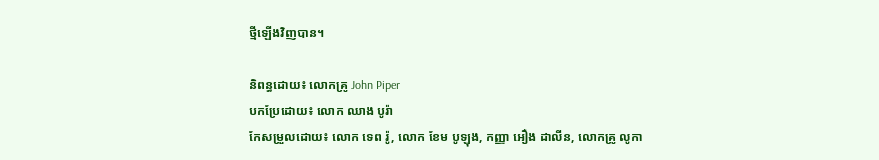ថ្មីឡើងវិញបាន។

និពន្ធដោយ៖ លោកគ្រូ John Piper
បកប្រែដោយ៖ លោក ឈាង បូរ៉ា
កែសម្រួលដោយ៖ លោក ទេព រ៉ូ, លោក ខែម បូឡុង, កញ្ញា អឿង ដាលីន, លោកគ្រូ លូកា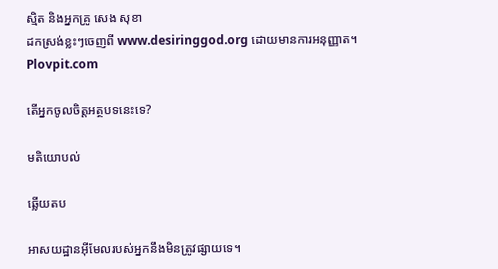ស្មិត និងអ្នកគ្រូ សេង សុខា
ដកស្រង់ខ្លះៗចេញពី www.desiringgod.org ដោយមានការអនុញ្ញាត។ Plovpit.com

តើអ្នកចូលចិត្តអត្ថបទនេះទេ?

មតិយោបល់

ឆ្លើយតប

អាសយដ្ឋានអ៊ីមែលរបស់អ្នកនឹងមិនត្រូវផ្សាយទេ។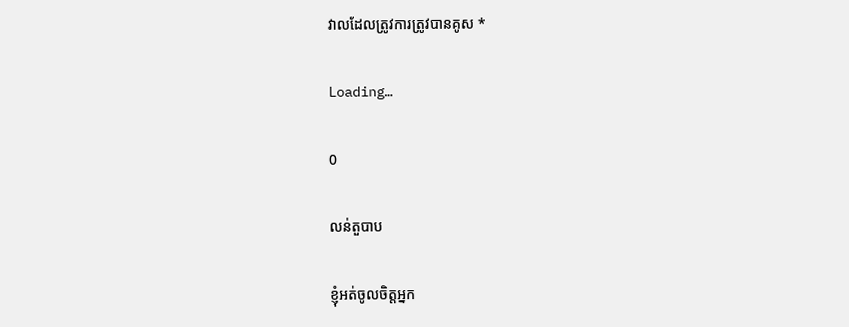វាលដែលត្រូវការត្រូវបានគូស *

Loading…

0

លន់តួបាប

ខ្ញុំអត់ចូលចិត្តអ្នក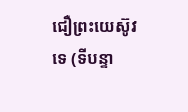ជឿព្រះយេស៊ូវទេ (ទីបន្ទា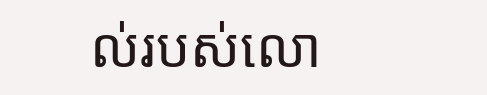ល់របស់លោ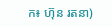ក៖ ហ៊ុន រតនា)